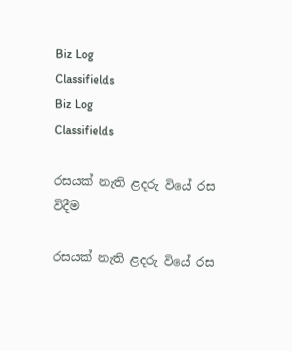Biz Log
Classifields
Biz Log
Classifields

රසයක් නැති ළදරු වියේ රස විදීම

රසයක් නැති ළදරු වියේ රස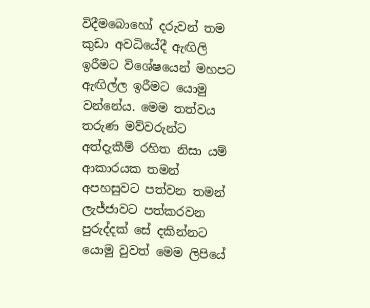විදීමබොහෝ දරුවන් තම කුඩා අවධියේදී ඇඟිලි ඉරීමට විශේෂයෙන් මහපට ඇඟිල්ල ඉරීමට යොමු වන්නේය. මෙම තත්වය තරුණ මව්වරුන්ට අත්දැකීම් රහිත නිසා යම් ආකාරයක තමන් අපහසුවට පත්වන තමන් ලැජ්ජාවට පත්කරවන පුරුද්දක් සේ දකින්නට යොමු වුවත් මෙම ලිපියේ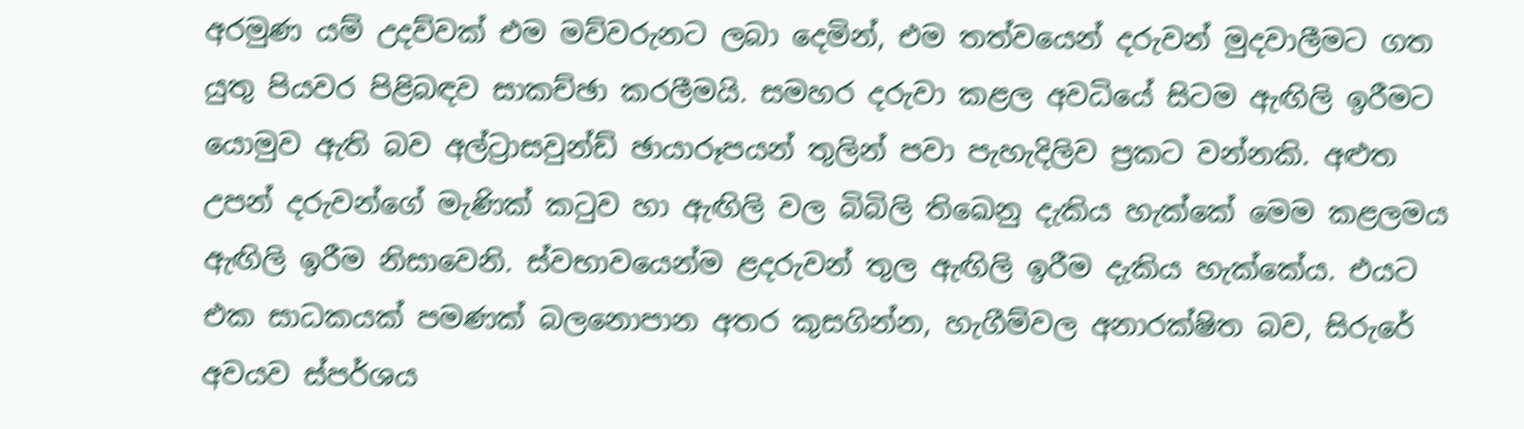අරමුණ යම් උදව්වක් එම මව්වරුනට ලබා දෙමින්, එම තත්වයෙන් දරුවන් මුදවාලීමට ගත යුතු පියවර පිළිබඳව සාකච්ඡා කරලීමයි. සමහර දරුවා කළල අවධියේ සිටම ඇඟිලි ඉරීමට යොමුව ඇති බව අල්ට්‍රාසවුන්ඩ් ඡායාරූපයන් තුලින් පවා පැහැදිලිව ප්‍රකට වන්නකි. අළුත උපන් දරුවන්ගේ මැණික් කටුව හා ඇඟිලි වල බිබිලි තිඛෙනු දැකිය හැක්කේ මෙම කළලමය ඇඟිලි ඉරීම නිසාවෙනි. ස්වභාවයෙන්ම ළදරුවන් තුල ඇඟිලි ඉරීම දැකිය හැක්කේය. එයට එක සාධකයක් පමණක් බලනොපාන අතර කුසගින්න, හැගීම්වල අනාරක්ෂිත බව, සිරුරේ අවයව ස්පර්ශය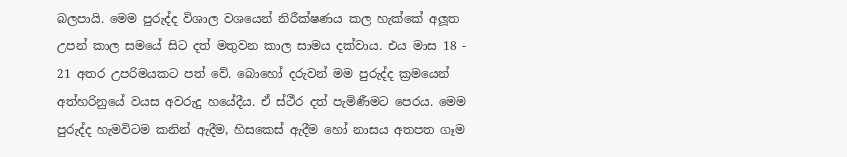බලපායි. මෙම පුරුද්ද විශාල වශයෙන් නිරීක්ෂණය කල හැක්කේ අලූත උපන් කාල සමයේ සිට දත් මතුවන කාල සාමය දක්වාය. එය මාස 18 - 21 අතර උපරිමයකට පත් වේ. බොහෝ දරුවන් මම පුරුද්ද ක්‍රමයෙන් අත්හරිනුයේ වයස අවරුදු හයේදීය. ඒ ස්ථීර දත් පැමිණීමට පෙරය. මෙම පුරුද්ද හැමවිටම කනින් ඇදීම, හිසකෙස් ඇදීම හෝ නාසය අතපත ගෑම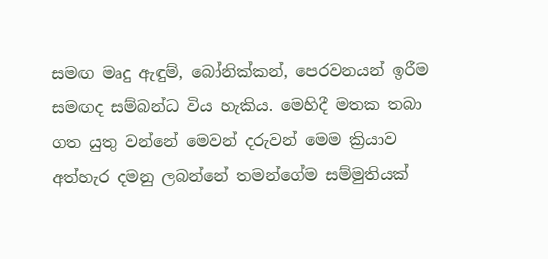සමඟ මෘදු ඇඳුම්, බෝනික්කන්, පෙරවනයන් ඉරීම සමඟද සම්බන්ධ විය හැකිය. මෙහිදී මතක තබා ගත යුතු වන්නේ මෙවන් දරුවන් මෙම ක්‍රියාව අත්හැර දමනු ලබන්නේ තමන්ගේම සම්මුතියක්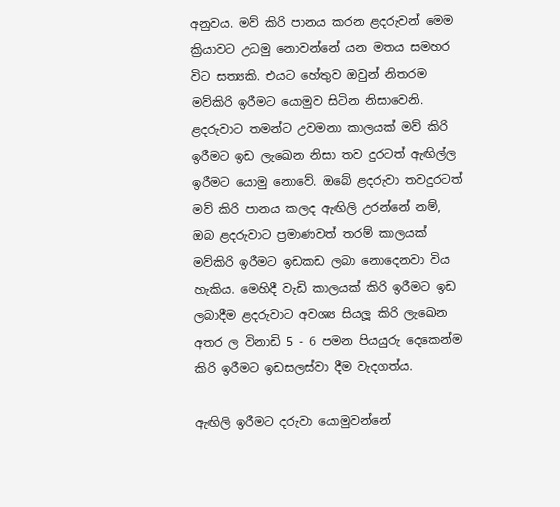අනුවය. මව් කිරි පානය කරන ළදරුවන් මෙම ක්‍රියාවට උධමු නොවන්නේ යන මතය සමහර විට සත්‍යකි. එයට හේතුව ඔවුන් නිතරම මව්කිරි ඉරීමට යොමුව සිටින නිසාවෙනි. ළදරුවාට තමන්ට උවමනා කාලයක් මව් කිරි ඉරීමට ඉඩ ලැඛෙන නිසා තව දුරටත් ඇඟිල්ල ඉරීමට යොමු නොවේ. ඔබේ ළදරුවා තවදුරටත් මව් කිරි පානය කලද ඇඟිලි උරන්නේ නම්, ඔබ ළදරුවාට ප්‍රමාණවත් තරම් කාලයක් මව්කිරි ඉරීමට ඉඩකඩ ලබා නොදෙනවා විය හැකිය. මෙහිදී වැඩි කාලයක් කිරි ඉරීමට ඉඩ ලබාදීම ළදරුවාට අවශ්‍ය සියලූ කිරි ලැඛෙන අතර ල විනාඩි 5 - 6 පමන පියයුරු දෙකෙන්ම කිරි ඉරීමට ඉඩසලස්වා දීම වැදගත්ය.

ඇඟිලි ඉරීමට දරුවා යොමුවන්නේ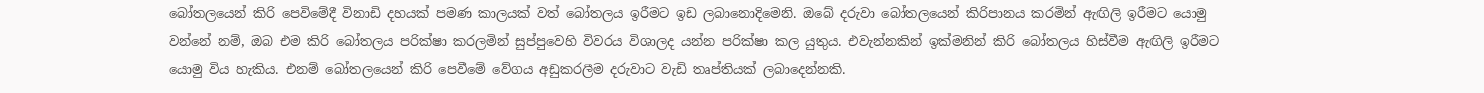බෝතලයෙන් කිරි පෙවිමේදී විනාඩි දහයක් පමණ කාලයක් වත් බෝතලය ඉරීමට ඉඩ ලබානොදිමෙනි. ඔබේ දරුවා බෝතලයෙන් කිරිපානය කරමින් ඇඟිලි ඉරීමට යොමු වන්නේ නම්, ඔබ එම කිරි බෝතලය පරික්ෂා කරලමින් සුප්පුවෙහි විවරය විශාලද යන්න පරික්ෂා කල යුතුය. එවැන්නකින් ඉක්මනින් කිරි බෝතලය හිස්වීම ඇඟිලි ඉරීමට යොමු විය හැකිය. එනම් බෝතලයෙන් කිරි පෙවීමේ වේගය අඩුකරලීම දරුවාට වැඩි තෘප්තියක් ලබාදෙන්නකි.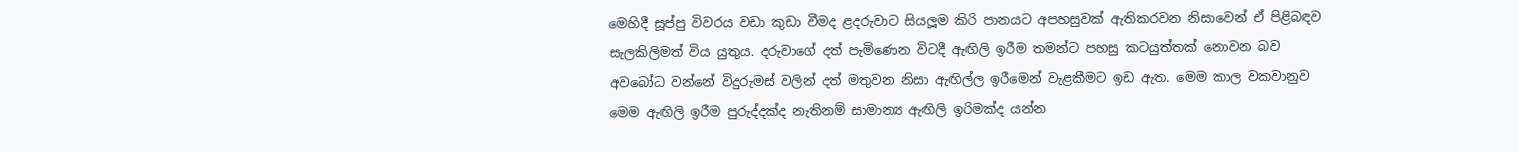මෙහිදී සූප්පු විවරය වඩා කුඩා වීමද ළදරුවාට සියලූම කිරි පානයට අපහසුවක් ඇතිකරවන නිසාවෙන් ඒ පිළිබඳව සැලකිලිමත් විය යුතුය. දරුවාගේ දත් පැමිණෙන විටදී ඇඟිලි ඉරීම තමන්ට පහසු කටයුත්තක් නොවන බව අවබෝධ වන්නේ විදුරුමස් වලින් දත් මතුවන නිසා ඇඟිල්ල ඉරීමෙන් වැළකීමට ඉඩ ඇත. මෙම කාල වකවානුව මෙම ඇඟිලි ඉරීම පුරුද්දක්ද නැතිනම් සාමාන්‍ය ඇඟිලි ඉරිමක්ද යන්න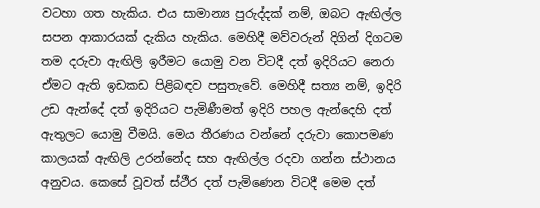වටහා ගත හැකිය. එය සාමාන්‍ය පුරුද්දක් නම්, ඔබට ඇඟිල්ල සපන ආකාරයක් දැකිය හැකිය. මෙහිදී මව්වරුන් දිගින් දිගටම තම දරුවා ඇඟිලි ඉරීමට යොමු වන විටදී දත් ඉදිරියට නෙරා ඒමට ඇති ඉඩකඩ පිළිබඳව පසුතැවේ. මෙහිදී සත්‍ය නම්, ඉදිරි උඩ ඇන්දේ දත් ඉදිරියට පැමිණීමත් ඉදිරි පහල ඇන්දෙහි දත් ඇතුලට යොමු වීමයි. මෙය තීරණය වන්නේ දරුවා කොපමණ කාලයක් ඇඟිලි උරන්නේද සහ ඇඟිල්ල රදවා ගන්න ස්ථානය අනුවය. කෙසේ වූවත් ස්ථීර දත් පැමිණෙන විටදී මෙම දත්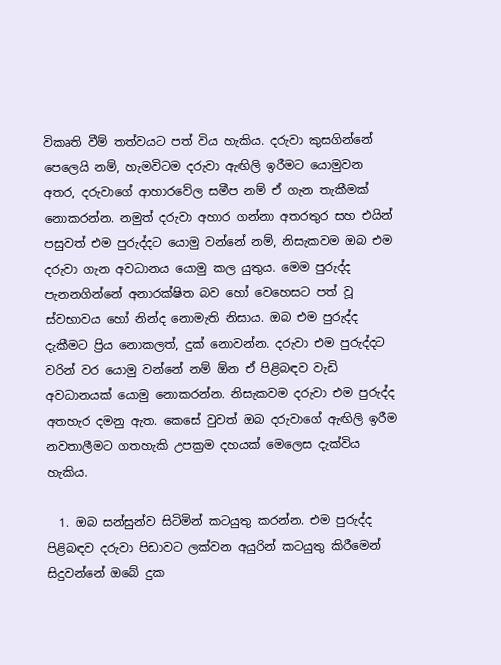විකෘති වීම් තත්වයට පත් විය හැකිය. දරුවා කුසගින්නේ පෙලෙයි නම්, හැමවිටම දරුවා ඇඟිලි ඉරීමට යොමුවන අතර, දරුවාගේ ආහාරවේල සමීප නම් ඒ ගැන තැකීමක් නොකරන්න. නමුත් දරුවා අහාර ගන්නා අතරතුර සහ එයින් පසුවත් එම පුරුද්දට යොමු වන්නේ නම්, නිසැකවම ඔබ එම දරුවා ගැන අවධානය යොමු කල යුතුය. මෙම පුරුද්ද පැනනගින්නේ අනාරක්ෂිත බව හෝ වෙහෙසට පත් වූ ස්වභාවය හෝ නින්ද නොමැති නිසාය. ඔබ එම පුරුද්ද දැකීමට ප්‍රිය නොකලත්, දුක් නොවන්න. දරුවා එම පුරුද්දට වරින් වර යොමු වන්නේ නම් ඕන ඒ පිළිබඳව වැඩි අවධානයක් යොමු නොකරන්න. නිසැකවම දරුවා එම පුරුද්ද අතහැර දමනු ඇත. කෙසේ වුවත් ඔබ දරුවාගේ ඇඟිලි ඉරීම නවතාලීමට ගතහැකි උපක්‍රම දහයක් මෙලෙස දැක්විය හැකිය.

  1. ඔබ සන්සුන්ව සිටිමින් කටයුතු කරන්න. එම පුරුද්ද පිළිබඳව දරුවා පිඩාවට ලක්වන අයුරින් කටයුතු කිරීමෙන් සිදුවන්නේ ඔබේ දුක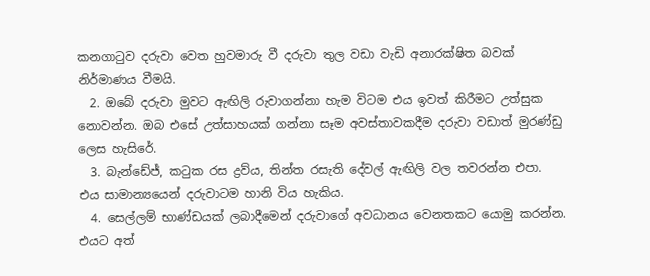කනගාටුව දරුවා වෙත හුවමාරු වී දරුවා තුල වඩා වැඩි අනාරක්ෂිත බවක් නිර්මාණය වීමයි.
  2. ඔබේ දරුවා මුවට ඇඟිලි රුවාගන්නා හැම විටම එය ඉවත් කිරීමට උත්සුක නොවන්න. ඔබ එසේ උත්සාහයක් ගන්නා සෑම අවස්තාවකදීම දරුවා වඩාත් මුරණ්ඩු ලෙස හැසිරේ.
  3. බැන්ඩේජ්, කටුක රස ද්‍රව්ය, තින්ත රසැති දේවල් ඇඟිලි වල තවරන්න එපා. එය සාමාන්‍යයෙන් දරුවාටම හානි විය හැකිය.
  4. සෙල්ලම් භාණ්ඩයක් ලබාදීමෙන් දරුවාගේ අවධානය වෙනතකට යොමු කරන්න. එයට අත්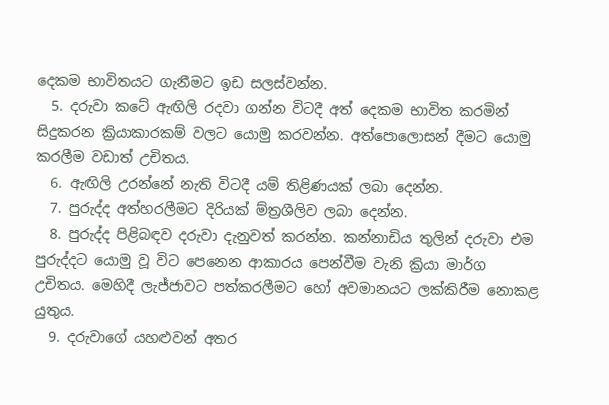දෙකම භාවිතයට ගැනීමට ඉඩ සලස්වන්න.
  5. දරුවා කටේ ඇඟිලි රදවා ගන්න විටදී අත් දෙකම භාවිත කරමින් සිදුකරන ක්‍රියාකාරකම් වලට යොමු කරවන්න. අත්පොලොසන් දීමට යොමු කරලීම වඩාත් උචිතය.
  6. ඇඟිලි උරන්නේ නැති විටදී යම් තිළිණයක් ලබා දෙන්න.
  7. පුරුද්ද අත්හරලීමට දිරියක් ම්ත්‍රශීලිව ලබා දෙන්න.
  8. පුරුද්ද පිළිබඳව දරුවා දැනුවත් කරන්න. කන්නාඩිය තුලින් දරුවා එම පුරුද්දට යොමු වූ විට පෙනෙන ආකාරය පෙන්වීම වැනි ක්‍රියා මාර්ග උචිතය. මෙහිදී ලැජ්ජාවට පත්කරලීමට හෝ අවමානයට ලක්කිරීම නොකළ යුතුය.
  9. දරුවාගේ යහළුවන් අතර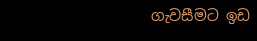ගැවසීමට ඉඩ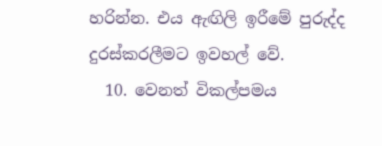හරින්න. එය ඇඟිලි ඉරීමේ පුරුද්ද දුරස්කරලීමට ඉවහල් වේ.
  10. වෙනත් විකල්පමය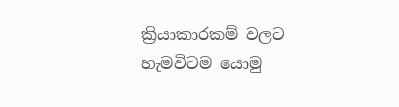ක්‍රියාකාරකම් වලට හැමවිටම යොමු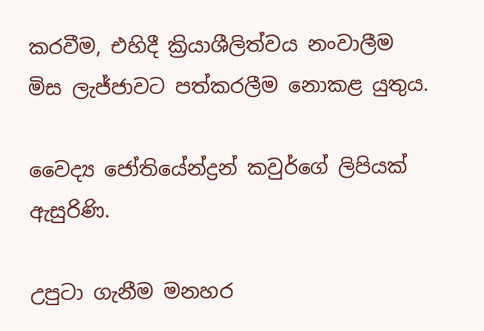කරවීම, එහිදී ක්‍රියාශීලිත්වය නංවාලීම මිස ලැජ්ජාවට පත්කරලීම නොකළ යුතුය.

වෛද්‍ය ජෝතියේන්ද්‍රන් කවුර්ගේ ලිපියක් ඇසුරිණි.

උපුටා ගැනීම මනහර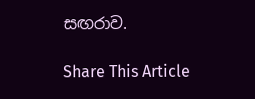සඟරාව.

Share This Article